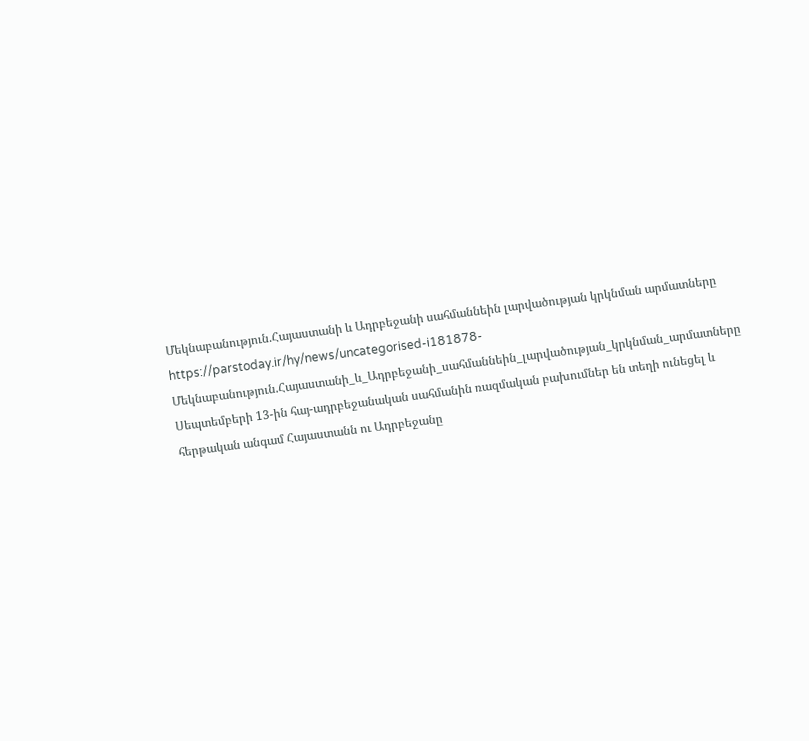Մեկնաբանություն.Հայաստանի և Ադրբեջանի սահմաննեին լարվածության կրկնման արմատները
https://parstoday.ir/hy/news/uncategorised-i181878-Մեկնաբանություն.Հայաստանի_և_Ադրբեջանի_սահմաննեին_լարվածության_կրկնման_արմատները
Սեպտեմբերի 13-ին հայ-ադրբեջանական սահմանին ռազմական բախումներ են տեղի ունեցել և հերթական անգամ Հայաստանն ու Ադրբեջանը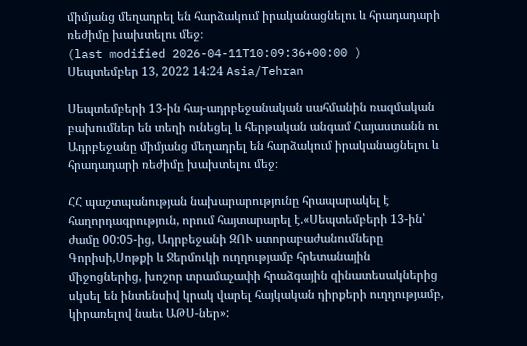միմյանց մեղադրել են հարձակում իրականացնելու և հրադադարի ռեժիմը խախտելու մեջ։
(last modified 2026-04-11T10:09:36+00:00 )
Սեպտեմբեր 13, 2022 14:24 Asia/Tehran

Սեպտեմբերի 13-ին հայ-ադրբեջանական սահմանին ռազմական բախումներ են տեղի ունեցել և հերթական անգամ Հայաստանն ու Ադրբեջանը միմյանց մեղադրել են հարձակում իրականացնելու և հրադադարի ռեժիմը խախտելու մեջ։

ՀՀ պաշտպանության նախարարությունը հրապարակել է հաղորդագրություն, որում հայտարարել է.«Սեպտեմբերի 13-ին՝ ժամը 00:05-ից, Ադրբեջանի ԶՈՒ ստորաբաժանումները Գորիսի,Սոթքի և Ջերմուկի ուղղությամբ հրետանային միջոցներից, խոշոր տրամաչափի հրաձգային զինատեսակներից սկսել են ինտենսիվ կրակ վարել հայկական դիրքերի ուղղությամբ, կիրառելով նաեւ ԱԹՍ-ներ»: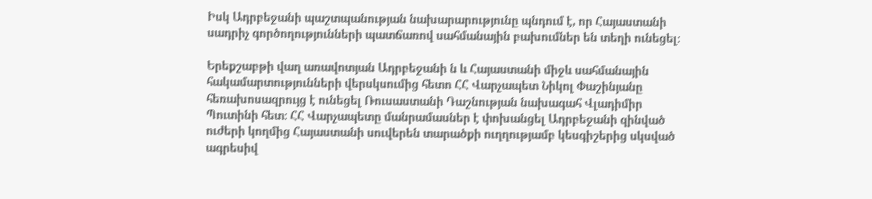Իսկ Ադրբեջանի պաշտպանության նախարարությունը պնդում է, որ Հայաստանի սադրիչ գործողությունների պատճառով սահմանային բախումներ են տեղի ունեցել։

Երեքշաբթի վաղ առավոտյան Ադրբեջանի ն և Հայաստանի միջև սահմանային հակամարտությունների վերսկսումից հետո ՀՀ Վարչապետ Նիկոլ Փաշինյանը հեռախոսազրույց է ունեցել Ռուսաստանի Դաշնության նախագահ Վլադիմիր Պուտինի հետ։ ՀՀ Վարչապետը մանրամասներ է փոխանցել Ադրբեջանի զինված ուժերի կողմից Հայաստանի սուվերեն տարածքի ուղղությամբ կեսգիշերից սկսված  ագրեսիվ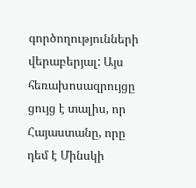գործողությունների վերաբերյալ: Այս հեռախոսազրույցը ցույց է տալիս, որ Հայաստանը, որը դեմ է Մինսկի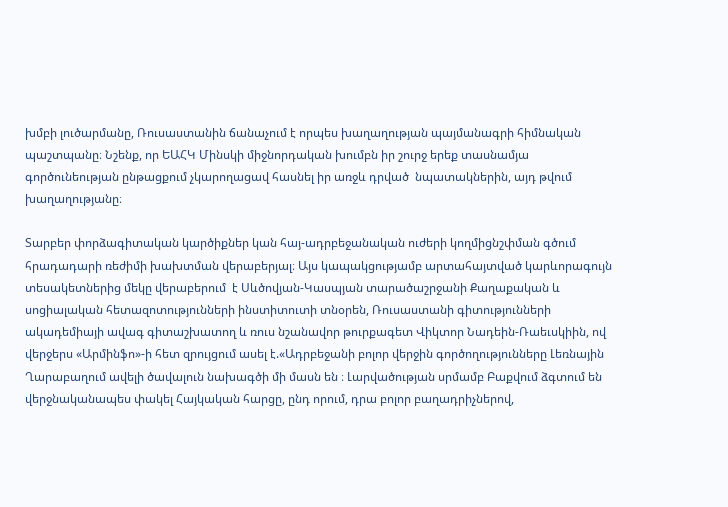խմբի լուծարմանը, Ռուսաստանին ճանաչում է որպես խաղաղության պայմանագրի հիմնական պաշտպանը։ Նշենք, որ ԵԱՀԿ Մինսկի միջնորդական խումբն իր շուրջ երեք տասնամյա գործունեության ընթացքում չկարողացավ հասնել իր առջև դրված  նպատակներին, այդ թվում խաղաղությանը։

Տարբեր փորձագիտական կարծիքներ կան հայ-ադրբեջանական ուժերի կողմիցնշփման գծում հրադադարի ռեժիմի խախտման վերաբերյալ։ Այս կապակցությամբ արտահայտված կարևորագույն տեսակետներից մեկը վերաբերում  է Սևծովյան-Կասպյան տարածաշրջանի Քաղաքական և սոցիալական հետազոտությունների ինստիտուտի տնօրեն, Ռուսաստանի գիտությունների ակադեմիայի ավագ գիտաշխատող և ռուս նշանավոր թուրքագետ Վիկտոր Նադեին-Ռաեւսկիին, ով վերջերս «Արմինֆո»-ի հետ զրույցում ասել է.«Ադրբեջանի բոլոր վերջին գործողությունները Լեռնային Ղարաբաղում ավելի ծավալուն նախագծի մի մասն են ։ Լարվածության սրմամբ Բաքվում ձգտում են վերջնականապես փակել Հայկական հարցը, ընդ որում, դրա բոլոր բաղադրիչներով,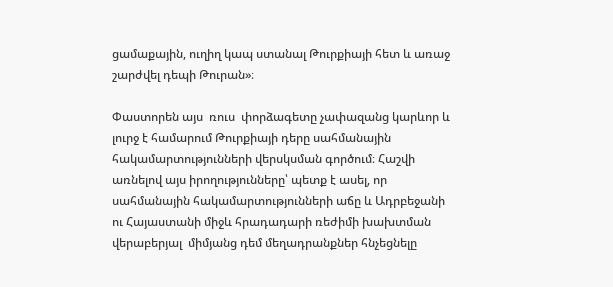ցամաքային, ուղիղ կապ ստանալ Թուրքիայի հետ և առաջ շարժվել դեպի Թուրան»։

Փաստորեն այս  ռուս  փորձագետը չափազանց կարևոր և լուրջ է համարում Թուրքիայի դերը սահմանային հակամարտությունների վերսկսման գործում։ Հաշվի առնելով այս իրողությունները՝ պետք է ասել, որ սահմանային հակամարտությունների աճը և Ադրբեջանի ու Հայաստանի միջև հրադադարի ռեժիմի խախտման վերաբերյալ  միմյանց դեմ մեղադրանքներ հնչեցնելը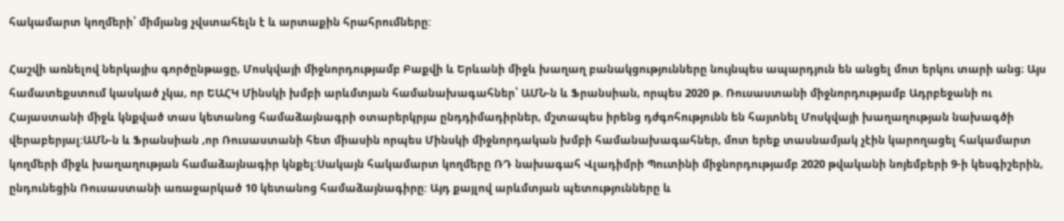հակամարտ կողմերի՝ միմյանց չվստահելն է և արտաքին հրահրումները:

Հաշվի առնելով ներկայիս գործընթացը, Մոսկվայի միջնորդությամբ Բաքվի և Երևանի միջև խաղաղ բանակցությունները նույնպես ապարդյուն են անցել մոտ երկու տարի անց։ Այս համատեքստում կասկած չկա, որ ԵԱՀԿ Մինսկի խմբի արևմտյան համանախագահներ՝ ԱՄՆ-ն և Ֆրանսիան, որպես 2020 թ. Ռուսաստանի միջնորդությամբ Ադրբեջանի ու Հայաստանի միջև կնքված տաս կետանոց համաձայնագրի օտարերկրյա ընդդիմադիրներ, մշտապես իրենց դժգոհությունն են հայտնել Մոսկվայի խաղաղության նախագծի վերաբերյալ:ԱՄՆ-ն և Ֆրանսիան ,որ Ռուսաստանի հետ միասին որպես Մինսկի միջնորդական խմբի համանախագահներ, մոտ երեք տասնամյակ չէին կարողացել հակամարտ կողմերի միջև խաղաղության համաձայնագիր կնքել:Սակայն հակամարտ կողմերը ՌԴ նախագահ Վլադիմրի Պուտինի միջնորդությամբ 2020 թվականի նոյեմբերի 9-ի կեսգիշերին, ընդունեցին Ռուսաստանի առաջարկած 10 կետանոց համաձայնագիրը: Այդ քայլով արևմտյան պետությունները և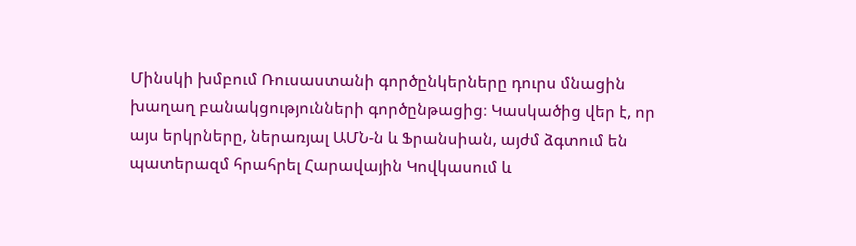Մինսկի խմբում Ռուսաստանի գործընկերները դուրս մնացին խաղաղ բանակցությունների գործընթացից։ Կասկածից վեր է, որ այս երկրները, ներառյալ ԱՄՆ-ն և Ֆրանսիան, այժմ ձգտում են պատերազմ հրահրել Հարավային Կովկասում և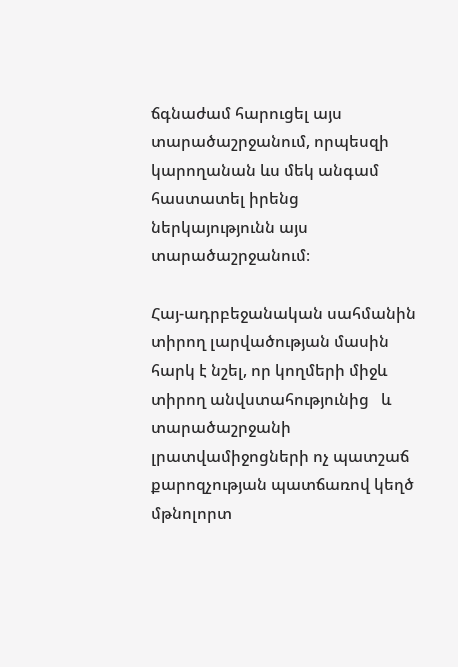ճգնաժամ հարուցել այս տարածաշրջանում, որպեսզի կարողանան ևս մեկ անգամ հաստատել իրենց ներկայությունն այս տարածաշրջանում։

Հայ-ադրբեջանական սահմանին տիրող լարվածության մասին հարկ է նշել, որ կողմերի միջև  տիրող անվստահությունից   և տարածաշրջանի լրատվամիջոցների ոչ պատշաճ քարոզչության պատճառով կեղծ մթնոլորտ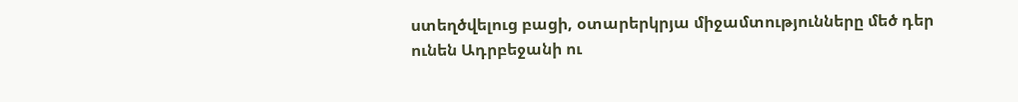ստեղծվելուց բացի, օտարերկրյա միջամտությունները մեծ դեր ունեն Ադրբեջանի ու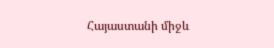Հայաստանի միջև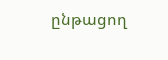ընթացող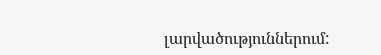լարվածություններում: